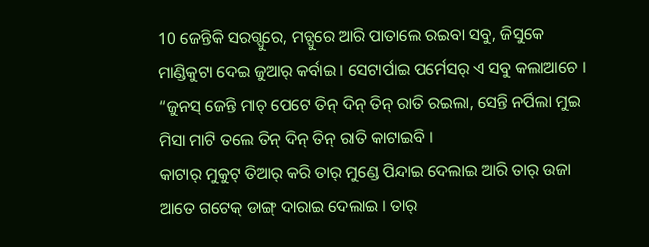10 ଜେନ୍ତିକି ସରଗ୍ପୁରେ, ମଚ୍ପୁରେ ଆରି ପାତାଲେ ରଇବା ସବୁ, ଜିସୁକେ ମାଣ୍ଡିକୁଟା ଦେଇ ଜୁଆର୍ କର୍ବାଇ । ସେଟାର୍ପାଇ ପର୍ମେସର୍ ଏ ସବୁ କଲାଆଚେ ।
“ଜୁନସ୍ ଜେନ୍ତି ମାଚ୍ ପେଟେ ତିନ୍ ଦିନ୍ ତିନ୍ ରାତି ରଇଲା, ସେନ୍ତି ନର୍ପିଲା ମୁଇ ମିସା ମାଟି ତଲେ ତିନ୍ ଦିନ୍ ତିନ୍ ରାତି କାଟାଇବି ।
କାଟାର୍ ମୁକୁଟ୍ ତିଆର୍ କରି ତାର୍ ମୁଣ୍ଡେ ପିନ୍ଦାଇ ଦେଲାଇ ଆରି ତାର୍ ଉଜା ଆତେ ଗଟେକ୍ ଡାଙ୍ଗ୍ ଦାରାଇ ଦେଲାଇ । ତାର୍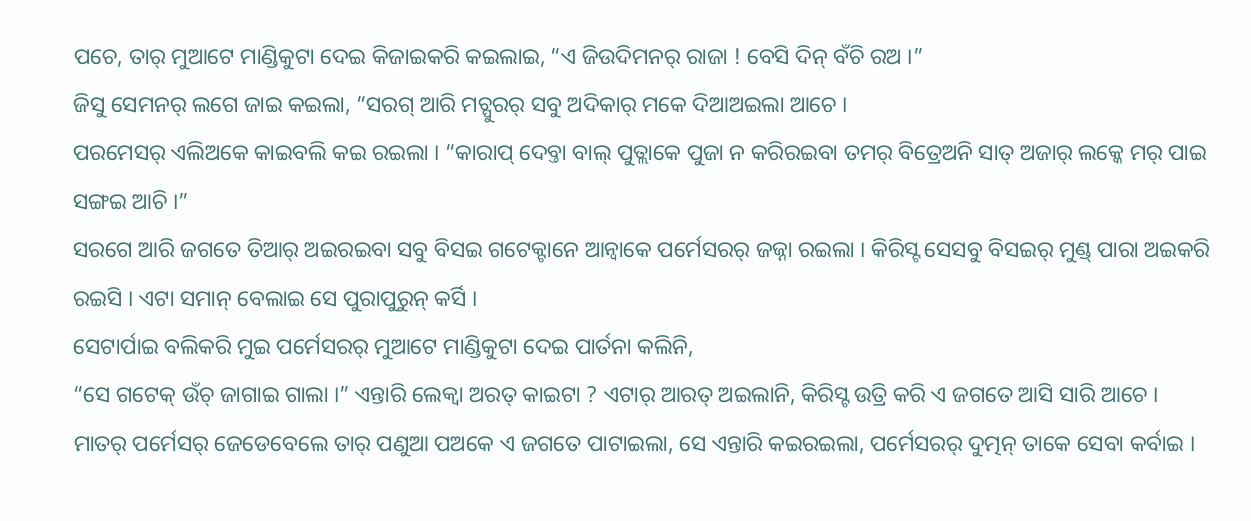ପଚେ, ତାର୍ ମୁଆଟେ ମାଣ୍ଡିକୁଟା ଦେଇ କିଜାଇକରି କଇଲାଇ, “ଏ ଜିଉଦିମନର୍ ରାଜା ! ବେସି ଦିନ୍ ବଁଚି ରଅ ।”
ଜିସୁ ସେମନର୍ ଲଗେ ଜାଇ କଇଲା, “ସରଗ୍ ଆରି ମଚ୍ପୁରର୍ ସବୁ ଅଦିକାର୍ ମକେ ଦିଆଅଇଲା ଆଚେ ।
ପରମେସର୍ ଏଲିଅକେ କାଇବଲି କଇ ରଇଲା । “କାରାପ୍ ଦେବ୍ତା ବାଲ୍ ପୁତ୍ଲାକେ ପୁଜା ନ କରିରଇବା ତମର୍ ବିତ୍ରେଅନି ସାତ୍ ଅଜାର୍ ଲକ୍କେ ମର୍ ପାଇ ସଙ୍ଗଇ ଆଚି ।”
ସରଗେ ଆରି ଜଗତେ ତିଆର୍ ଅଇରଇବା ସବୁ ବିସଇ ଗଟେକ୍ଟାନେ ଆନ୍ବାକେ ପର୍ମେସରର୍ ଜଜ୍ନା ରଇଲା । କିରିସ୍ଟ ସେସବୁ ବିସଇର୍ ମୁଣ୍ଡ୍ ପାରା ଅଇକରି ରଇସି । ଏଟା ସମାନ୍ ବେଲାଇ ସେ ପୁରାପୁରୁନ୍ କର୍ସି ।
ସେଟାର୍ପାଇ ବଲିକରି ମୁଇ ପର୍ମେସରର୍ ମୁଆଟେ ମାଣ୍ଡିକୁଟା ଦେଇ ପାର୍ତନା କଲିନି,
“ସେ ଗଟେକ୍ ଉଁଚ୍ ଜାଗାଇ ଗାଲା ।” ଏନ୍ତାରି ଲେକ୍ବା ଅରତ୍ କାଇଟା ? ଏଟାର୍ ଆରତ୍ ଅଇଲାନି, କିରିସ୍ଟ ଉତ୍ରି କରି ଏ ଜଗତେ ଆସି ସାରି ଆଚେ ।
ମାତର୍ ପର୍ମେସର୍ ଜେଡେବେଲେ ତାର୍ ପଣୁଆ ପଅକେ ଏ ଜଗତେ ପାଟାଇଲା, ସେ ଏନ୍ତାରି କଇରଇଲା, ପର୍ମେସରର୍ ଦୁତ୍ମନ୍ ତାକେ ସେବା କର୍ବାଇ ।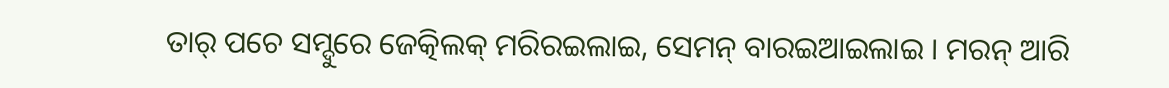ତାର୍ ପଚେ ସମ୍ଦୁରେ ଜେତ୍କିଲକ୍ ମରିରଇଲାଇ, ସେମନ୍ ବାରଇଆଇଲାଇ । ମରନ୍ ଆରି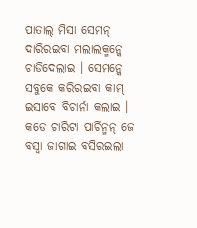ପାତାଲ୍ ମିସା ସେମନ୍ ଦାରିରଇବା ମଲାଲକ୍ମନ୍କେ ଚାଡିଦେଲାଇ । ସେମନ୍କେ ସବୁକେ କରିରଇବା କାମ୍ ଇସାବେ ବିଚାର୍ନା କଲାଇ ।
କଡେ ଚାରିଟା ପାର୍ଚିନ୍ମନ୍ ଜେ ବସ୍ବା ଜାଗାଇ ବସିରଇଲା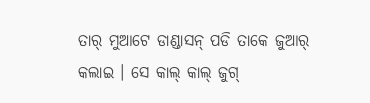ତାର୍ ମୁଆଟେ ଡାଣ୍ଡାସନ୍ ପଡି ତାକେ ଜୁଆର୍ କଲାଇ । ସେ କାଲ୍ କାଲ୍ ଜୁଗ୍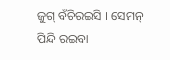ଜୁଗ୍ ବଁଚିରଇସି । ସେମନ୍ ପିନ୍ଦି ରଇବା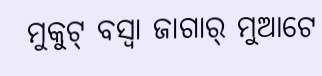ମୁକୁଟ୍ ବସ୍ବା ଜାଗାର୍ ମୁଆଟେ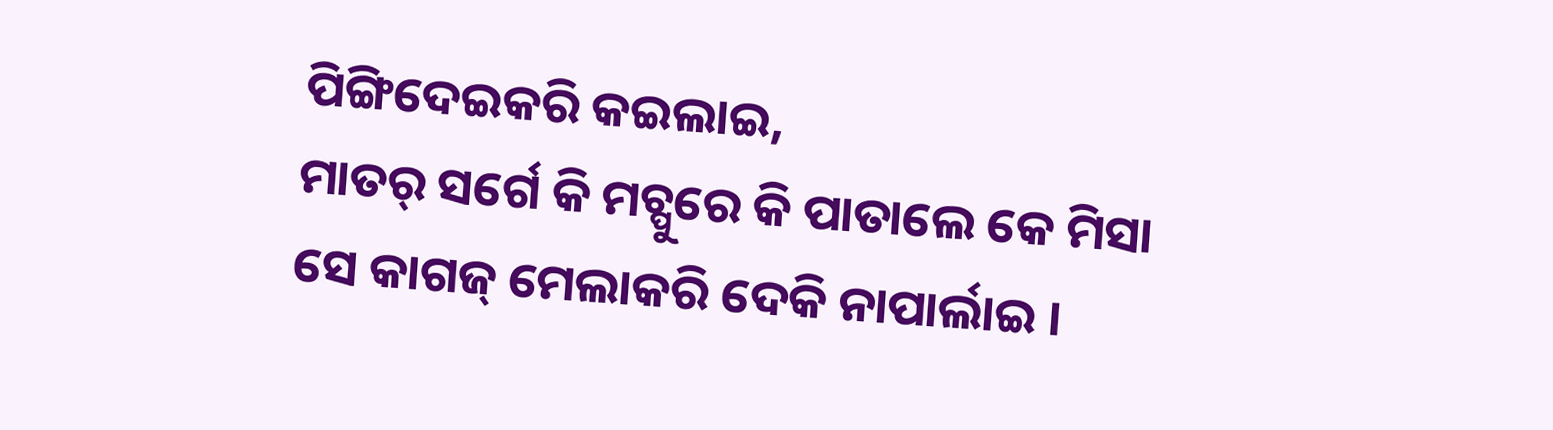ପିଙ୍ଗିଦେଇକରି କଇଲାଇ,
ମାତର୍ ସର୍ଗେ କି ମଚ୍ପୁରେ କି ପାତାଲେ କେ ମିସା ସେ କାଗଜ୍ ମେଲାକରି ଦେକି ନାପାର୍ଲାଇ ।